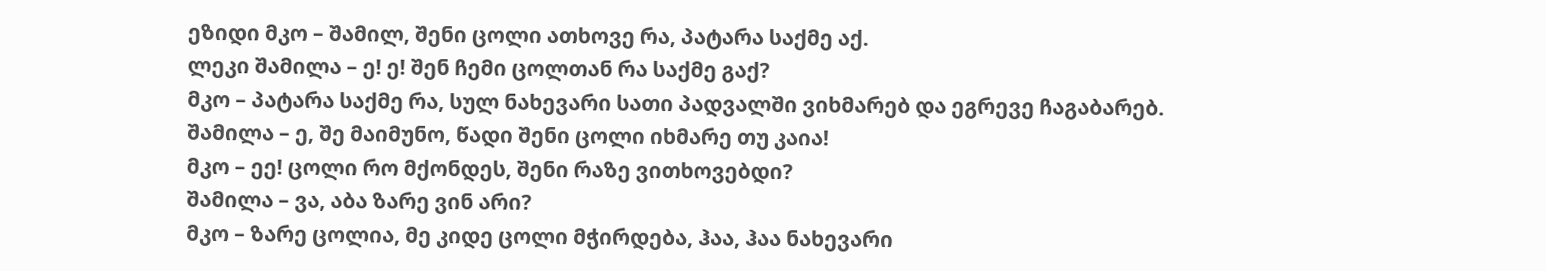ეზიდი მკო – შამილ, შენი ცოლი ათხოვე რა, პატარა საქმე აქ.
ლეკი შამილა – ე! ე! შენ ჩემი ცოლთან რა საქმე გაქ?
მკო – პატარა საქმე რა, სულ ნახევარი სათი პადვალში ვიხმარებ და ეგრევე ჩაგაბარებ.
შამილა – ე, შე მაიმუნო, წადი შენი ცოლი იხმარე თუ კაია!
მკო – ეე! ცოლი რო მქონდეს, შენი რაზე ვითხოვებდი?
შამილა – ვა, აბა ზარე ვინ არი?
მკო – ზარე ცოლია, მე კიდე ცოლი მჭირდება, ჰაა, ჰაა ნახევარი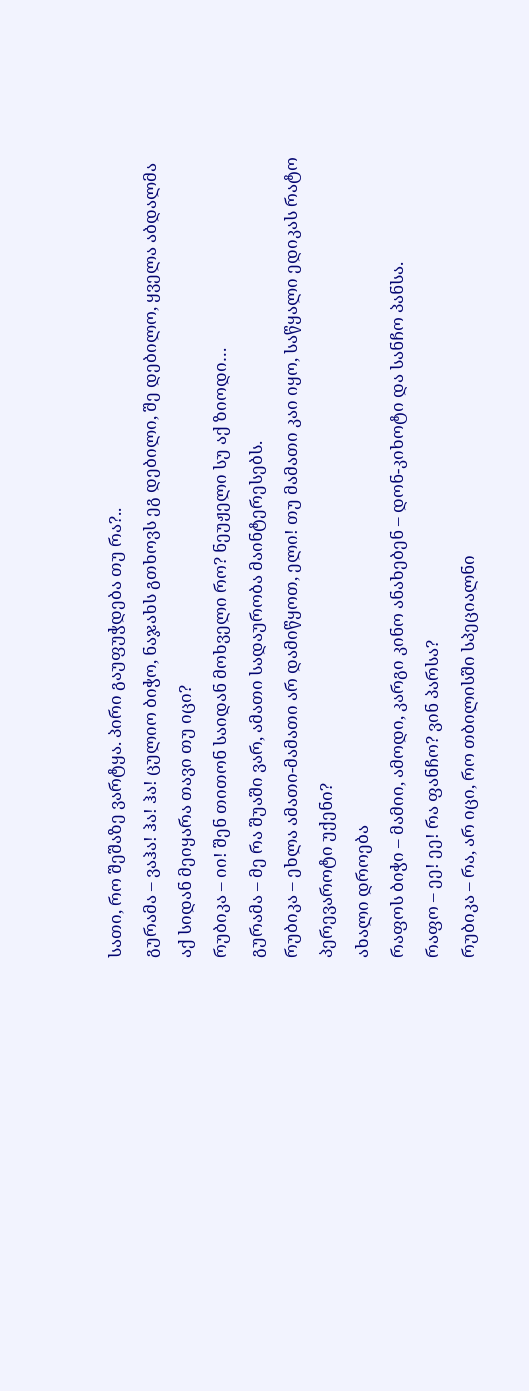სათი, რო შეშაზე ვარტყა. პირი გაუფუჭდება თუ რა?..
გურამა – ვაჰა! ჰა! ჰა! ცულიო ბიჭო, ნაჯახს გთხოვს ეგ დებილი, შე დებილო, ყველა აბდალმა აქ სიდან მეიყარა თავი თუ იცი?
რუბიკა – იი! შენ თითონ საიდან მოხველი რო? ნეუჟელი სუ აქ ზიოდი…
გურამა – მე რა შუაში ვარ, ამათი სადაურობა მაინტერესებს.
რუბიკა – ეხლა ამათი-მამათი არ დამიწყოთ, ელი! თუ მამათი კაი იყო, საწყალი ედიკას რატო პერევაროტი უქენი?
ახალი დროება
რაფოს ბიჭი – მამიი, ამოდი, კარგი კინო ანახებენ – დონ-კიხოტი და სანჩო პანსა.
რაფო – ეე! ეე! რა ფანჩო? ვინ პარსა?
რუბიკა – რა, არ იცი, რო თბილისში სპეციალნი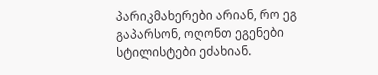პარიკმახერები არიან, რო ეგ გაპარსონ, ოღონთ ეგენები სტილისტები ეძახიან.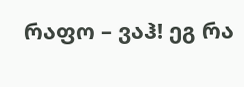რაფო – ვაჰ! ეგ რა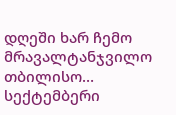დღეში ხარ ჩემო მრავალტანჯვილო თბილისო…
სექტემბერი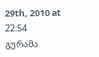29th, 2010 at 22:54
გურამა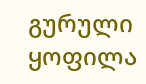გურული ყოფილა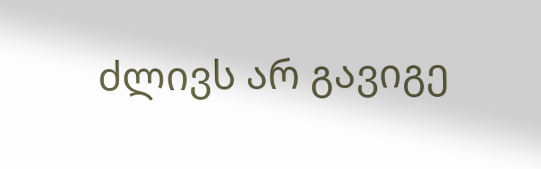ძლივს არ გავიგე